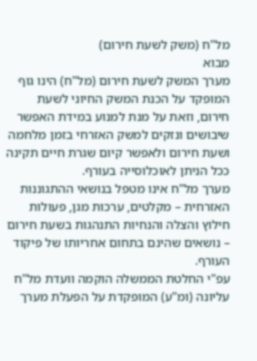מל"ח (משק לשעת חירום)
מבוא
מערך המשק לשעת חירום (מל"ח) הינו גוף המופקד על הכנת המשק החיוני לשעת חירום, וזאת על מנת למנוע במידת האפשר שיבושים ונזקים למשק האזרחי בזמן מלחמה ושעת חירום ולאפשר קיום שגרת חיים תקינה ככל הניתן לאוכלוסייה בעורף.
מערך מל"ח אינו מטפל בנושאי ההתגוננות האזרחית – מקלטים, ערכות מגן, פעולות חילוץ והצלה והנחיות התנהגות בשעת חירום – נושאים שהינם בתחום אחריותו של פיקוד העורף.
עפ"י החלטת הממשלה הוקמה וועדת מל"ח עליונה (ומ"ע) המופקדת על הפעלת מערך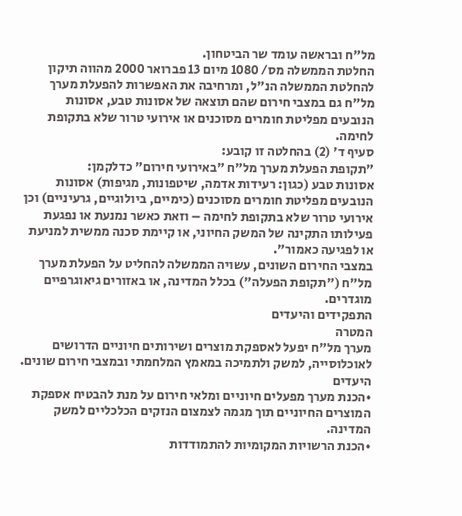מל"ח ובראשה עומד שר הביטחון.
החלטת הממשלה מס/ 1080 מיום 13 פברואר 2000 מהווה תיקון להחלטת הממשלה הנ"ל, ומרחיבה את האפשרות להפעלת מערך מל"ח גם במצבי חירום שהם תוצאה של אסונות טבע, אסונות הנובעים מפליטת חומרים מסוכנים או אירועי טרור שלא בתקופת לחימה.
סעיף ד' (2) בהחלטה זו קובע:
"תקופת הפעלת מערך מל"ח "באירועי חירום" כדלקמן:
אסונות טבע (כגון: רעידות אדמה, שיטפונות, מגיפות) אסונות הנובעים מפליטת חומרים מסוכנים (כימיים, ביולוגיים, גרעיניים) וכן אירועי טרור שלא בתקופת לחימה – וזאת כאשר נמנעת או נפגעת פעילותו התקינה של המשק החיוני, או קיימת סכנה ממשית למניעת או לפגיעה כאמור".
במצבי החירום השונים, עשויה הממשלה להחליט על הפעלת מערך מל"ח ("תקופת הפעלה") בכלל המדינה, או באזורים גיאוגרפיים מוגדרים.
התפקידים והיעדים
המטרה
מערך מל"ח יפעל לאספקת מוצרים ושירותים חיוניים הדרושים לאוכלוסייה, למשק ולתמיכה במאמץ המלחמתי ובמצבי חירום שונים.
היעדים
•הכנת מערך מפעלים חיוניים ומלאי חירום על מנת להבטיח אספקת המוצרים החיוניים תוך מגמה לצמצום הנזקים הכלכליים למשק המדינה.
•הכנת הרשויות המקומיות להתמודדות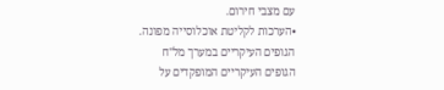עם מצבי חירום.
•הערכות לקליטת אוכלוסייה מפונה.
הגופים העיקריים במערך מל"ח
הגופים העיקריים המופקדים על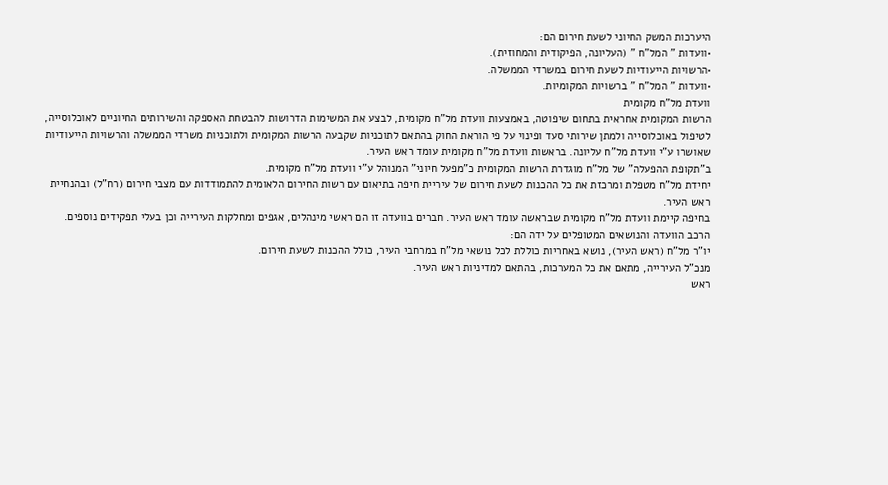היערכות המשק החיוני לשעת חירום הם:
•וועדות " המל"ח " (העליונה, הפיקודית והמחוזית).
•הרשויות הייעודיות לשעת חירום במשרדי הממשלה.
•וועדות " המל"ח " ברשויות המקומיות.
וועדת מל"ח מקומית
הרשות המקומית אחראית בתחום שיפוטה, באמצעות וועדת מל"ח מקומית, לבצע את המשימות הדרושות להבטחת האספקה והשירותים החיוניים לאוכלוסייה, לטיפול באוכלוסייה ולמתן שירותי סעד ופינוי על פי הוראת החוק בהתאם לתוכניות שקבעה הרשות המקומית ולתוכניות משרדי הממשלה והרשויות הייעודיות שאושרו ע"י וועדת מל"ח עליונה. בראשות וועדת מל"ח מקומית עומד ראש העיר.
ב"תקופת ההפעלה" של מל"ח מוגדרת הרשות המקומית כ"מפעל חיוני" המנוהל ע"י וועדת מל"ח מקומית.
יחידת מל"ח מטפלת ומרכזת את כל ההכנות לשעת חירום של עיריית חיפה בתיאום עם רשות החירום הלאומית להתמודדות עם מצבי חירום (רח"ל) ובהנחיית ראש העיר.
בחיפה קיימת וועדת מל"ח מקומית שבראשה עומד ראש העיר. חברים בוועדה זו הם ראשי מינהלים, אגפים ומחלקות העירייה וכן בעלי תפקידים נוספים.
הרכב הוועדה והנושאים המטופלים על ידה הם:
יו"ר מל"ח (ראש העיר), נושא באחריות כוללת לכל נושאי מל"ח במרחבי העיר, כולל ההכנות לשעת חירום.
מנכ"ל העירייה, מתאם את כל המערכות, בהתאם למדיניות ראש העיר.
ראש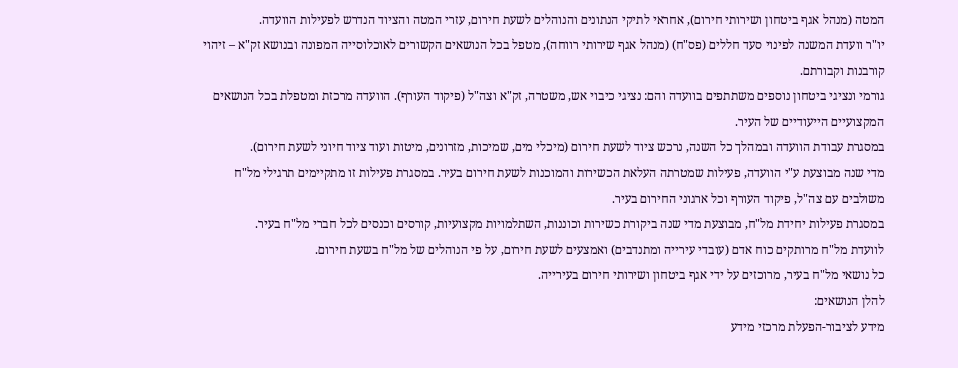המטה (מנהל אגף ביטחון ושירותי חירום), אחראי לתיקי הנתונים והנוהלים לשעת חירום, עזרי המטה והציוד הנדרש לפעילות הוועדה.
יו"ר וועדת המשנה לפינוי סעד חללים (פס"ח) (מנהל אגף שירותי רווחה), מטפל בכל הנושאים הקשורים לאוכלוסייה המפונה ובנושא זק"א – זיהוי קורבנות וקבורתם.
גורמי ונציגי ביטחון נוספים משתתפים בוועדה והם: נציגי כיבוי אש, משטרה, זק"א וצה"ל (פיקוד העורף). הוועדה מרכזת ומטפלת בכל הנושאים המקצועיים הייעודיים של העיר.
במסגרת עבודת הוועדה ובמהלך כל השנה, נרכש ציוד לשעת חירום (מיכלי מים, שמיכות, מזרונים, מיטות ועוד ציוד חיוני לשעת חירום).
מדי שנה מבוצעת ע"י הוועדה, פעילות שמטרתה העלאת הכשירות והמוכנות לשעת חירום בעיר. במסגרת פעילות זו מתקיימים תרגילי מל"ח משולבים עם צה"ל, פיקוד העורף וכל ארגוני החירום בעיר.
במסגרת פעילות יחידת מל"ח, מבוצעת מדי שנה ביקורת כשירות וכוננות, השתלמויות מקצועיות, קורסים וכנסים לכל חברי מל"ח בעיר.
לוועדת מל"ח מרותקים כוח אדם (עובדי עירייה ומתנדבים) ואמצעים לשעת חירום, על פי הנוהלים של מל"ח בשעת חירום.
כל נושאי מל"ח בעיר, מרוכזים על ידי אגף ביטחון ושירותי חירום בעירייה.
להלן הנושאים:
מידע לציבור-הפעלת מרכזי מידע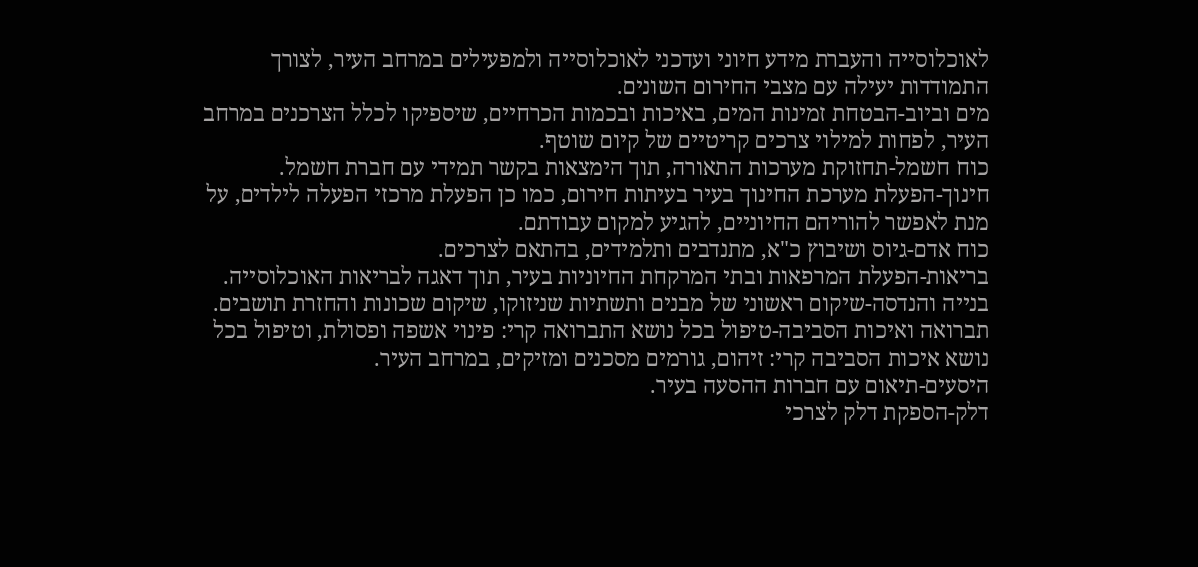לאוכלוסייה והעברת מידע חיוני ועדכני לאוכלוסייה ולמפעילים במרחב העיר, לצורך התמודדות יעילה עם מצבי החירום השונים.
מים וביוב-הבטחת זמינות המים, באיכות ובכמות הכרחיים, שיספיקו לכלל הצרכנים במרחב העיר, לפחות למילוי צרכים קריטיים של קיום שוטף.
כוח חשמל-תחזוקת מערכות התאורה, תוך הימצאות בקשר תמידי עם חברת חשמל.
חינוך-הפעלת מערכת החינוך בעיר בעיתות חירום, כמו כן הפעלת מרכזי הפעלה לילדים, על מנת לאפשר להוריהם החיוניים, להגיע למקום עבודתם.
כוח אדם-גיוס ושיבוץ כ"א, מתנדבים ותלמידים, בהתאם לצרכים.
בריאות-הפעלת המרפאות ובתי המרקחת החיוניות בעיר, תוך דאגה לבריאות האוכלוסייה.
בנייה והנדסה-שיקום ראשוני של מבנים ותשתיות שניזוקו, שיקום שכונות והחזרת תושבים.
תברואה ואיכות הסביבה-טיפול בכל נושא התברואה קרי: פינוי אשפה ופסולת, וטיפול בכל נושא איכות הסביבה קרי: זיהום, גורמים מסכנים ומזיקים, במרחב העיר.
היסעים-תיאום עם חברות ההסעה בעיר.
דלק-הספקת דלק לצרכי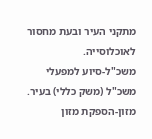מתקני העיר ובעת מחסור לאוכלוסייה.
משכ"ל-סיוע למפעלי משכ"ל (משק כללי) בעיר.
מזון-הספקת מזון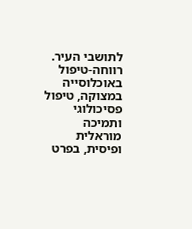לתושבי העיר.
רווחה-טיפול באוכלוסייה במצוקה, טיפול פסיכולוגי ותמיכה מוראלית ופיסית, בפרט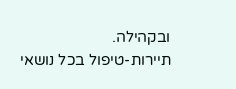ובקהילה.
תיירות-טיפול בכל נושאי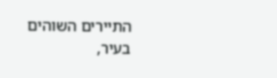התיירים השוהים בעיר,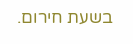בשעת חירום.